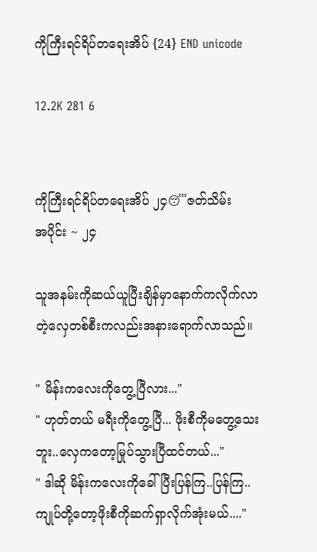ကိုကြီးရင်ရိပ်တရေးအိပ် {24} END unicode

12.2K 281 6


ကိုကြီးရင်ရိပ်တရေးအိပ် ၂၄😴ဇတ်သိမ်း
အပိုင်း ~ ၂၄

သူအနမ်းကိုဆယ်ယူပြီးချိန်မှာနောက်ကလိုက်လာ
တဲ့လှေတစ်စီးကလည်းအနားရောက်လာသည်။

" မိန်းကလေးကိုတွေ့ပြီလား..."
" ဟုတ်တယ် မရီးကိုတွေ့ပြီ... ဖိုးစီကိုမတွေ့သေး
ဘူး..လှေကတော့မြုပ်သွားပြီထင်တယ်..."
" ဒါဆို မိန်းကလေးကိုခေါ်ပြီးပြန်ကြ..ပြန်ကြ..
ကျုပ်တို့တော့ဖိုးစီကိုဆက်ရှာလိုက်အုံးမယ်...."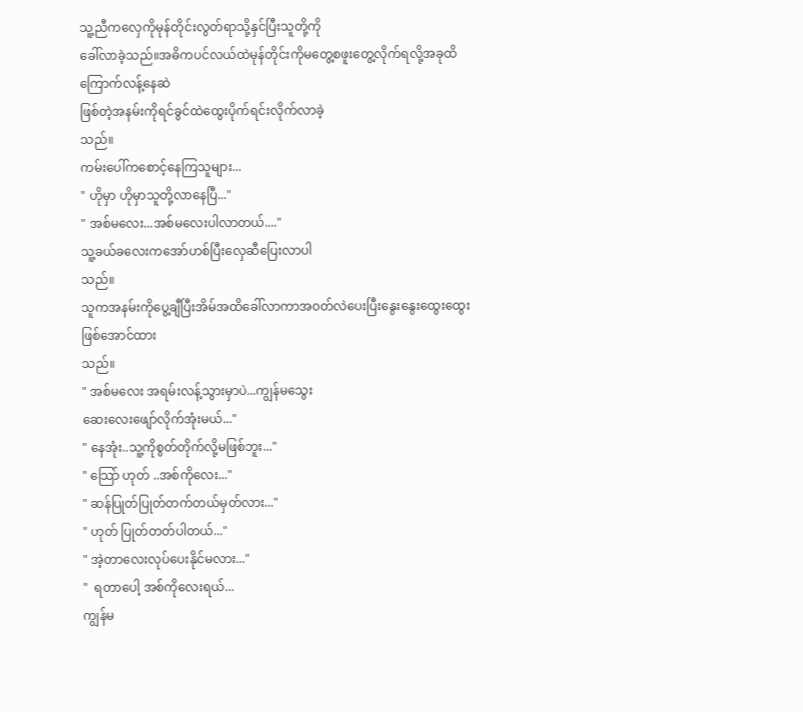သူ့ညီကလှေကိုမုန်တိုင်းလွတ်ရာသို့နှင်ပြီးသူတို့ကို
ခေါ်လာခဲ့သည်။အဓိကပင်လယ်ထဲမုန်တိုင်းကိုမတွေ့စဖူးတွေ့လိုက်ရလို့အခုထိကြောက်လန့်နေဆဲ
ဖြစ်တဲ့အနမ်းကိုရင်ခွင်ထဲထွေးပိုက်ရင်းလိုက်လာခဲ့
သည်။
ကမ်းပေါ်ကစောင့်နေကြသူများ...
" ဟိုမှာ ဟိုမှာသူတို့လာနေပြီ..."
" အစ်မလေး...အစ်မလေးပါလာတယ်...."
သူ့ခယ်ခလေးကအော်ဟစ်ပြီးလှေဆီပြေးလာပါ
သည်။
သူကအနမ်းကိုပွေ့ချီပြီးအိမ်အထိခေါ်လာကာအ၀တ်လဲပေးပြီးနွေးနွေးထွေးထွေးဖြစ်အောင်ထား
သည်။
" အစ်မလေး အရမ်းလန့်သွားမှာပဲ...ကျွန်မသွေး
ဆေးလေးဖျော်လိုက်အုံးမယ်..."
" နေအုံး..သူ့ကိုစွတ်တိုက်လို့မဖြစ်ဘူး..."
" သြော် ဟုတ် ..အစ်ကိုလေး..."
" ဆန်ပြုတ်ပြုတ်တက်တယ်မှတ်လား..."
" ဟုတ် ပြုတ်တတ်ပါတယ်..."
" အဲ့တာလေးလုပ်ပေးနိုင်မလား..."
"  ရတာပေါ့ အစ်ကိုလေးရယ်...
ကျွန်မ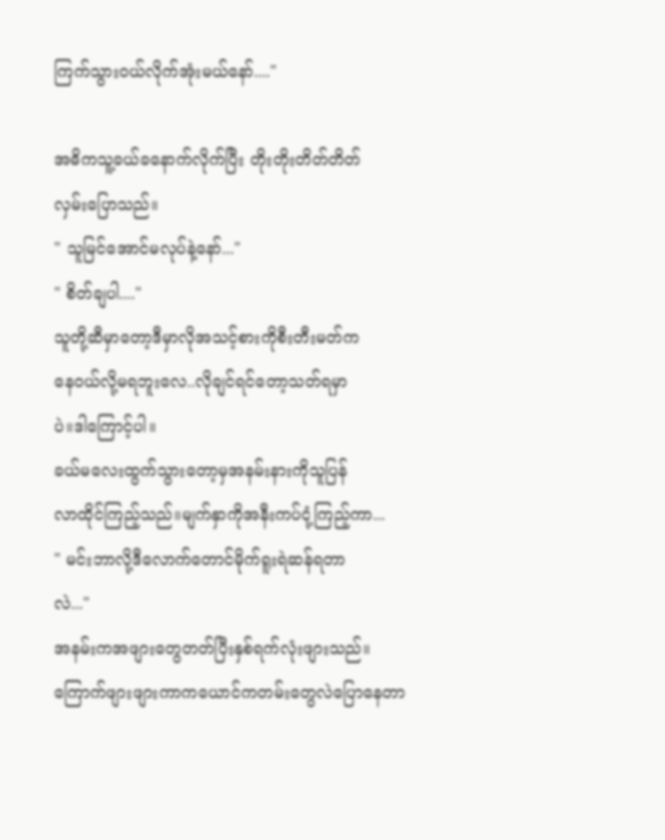ကြက်သွား၀ယ်လိုက်အုံးမယ်နော်...."

အဓိကသူ့ခယ်ခနောက်လိုက်ပြီး တိုးတိုးတိတ်တိတ်
လှမ်းပြောသည်။
" သူမြင်အောင်မလုပ်နဲ့နော်..."
" စိတ်ချပါ...."
သူတို့ဆီမှာတော့ဒီမှာလိုအသင့်စားကိုစီးတီးမတ်က
နေ၀ယ်လို့မရဘူးလေ..လိုချင်ရင်တော့သတ်ရမှာ
ပဲ။ဒါကြောင့်ပါ။
ခယ်မလေးထွက်သွားတော့မှအနမ်းနားကိုသူပြန်
လာထိုင်ကြည့်သည်။မျက်နှာကိုအနီးကပ်ငုံ့ကြည့်ကာ...
" မင်းဘာလို့ဒီလောက်တောင်မိုက်ရူးရဲဆန်ရတာ
လဲ..."
အနမ်းကအဖျားတွေတတ်ပြီးနှစ်ရက်လုံးဖျားသည်။
ကြောက်ဖျားဖျားကာကယောင်ကတမ်းတွေလဲပြောနေတာ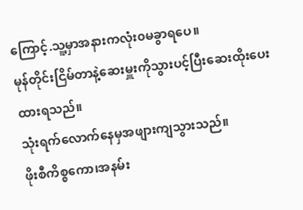ကြောင့်.သူ့မှာအနားကလုံး၀မခွာရပေ။
မုန်တိုင်းငြိမ်တာနဲ့ဆေးမှူးကိုသွားပင့်ပြီးဆေးထိုးပေးထားရသည်။
သုံးရက်လောက်နေမှအဖျားကျသွားသည်။
ဖိုးစီကိစ္စကော၊အနမ်း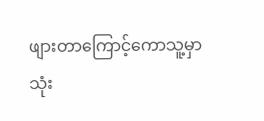ဖျားတာကြောင့်ကောသူ့မှာ
သုံး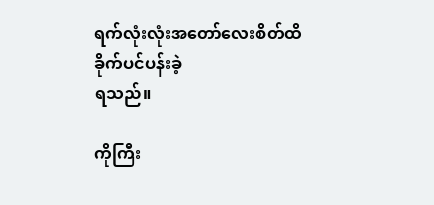ရက်လုံးလုံးအတော်လေးစိတ်ထိခိုက်ပင်ပန်းခဲ့
ရသည်။

ကိုကြီး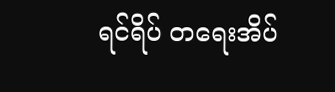ရင်ရိပ် တရေးအိပ်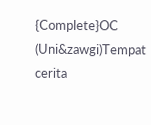{Complete}OC (Uni&zawgi)Tempat cerita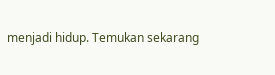menjadi hidup. Temukan sekarang